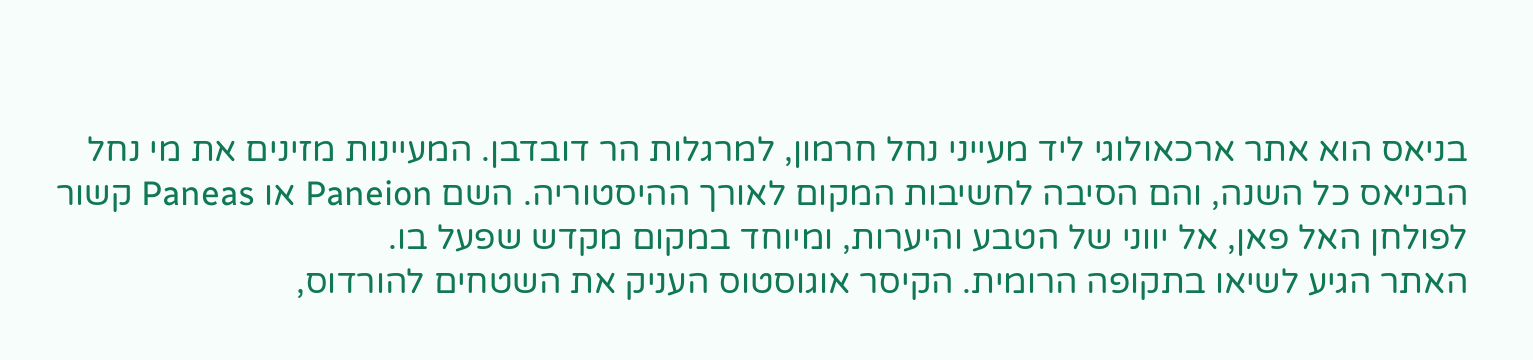בניאס הוא אתר ארכאולוגי ליד מעייני נחל חרמון, למרגלות הר דובדבן. המעיינות מזינים את מי נחל הבניאס כל השנה, והם הסיבה לחשיבות המקום לאורך ההיסטוריה. השם Paneion או Paneas קשור לפולחן האל פאן, אל יווני של הטבע והיערות, ומיוחד במקום מקדש שפעל בו.
האתר הגיע לשיאו בתקופה הרומית. הקיסר אוגוסטוס העניק את השטחים להורדוס,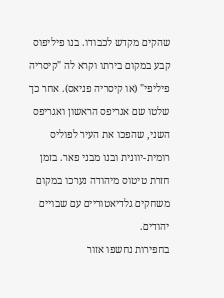שהקים מקדש לכבודו. בנו פיליפוס קבע במקום בירתו וקרא לה "קיסריה פיליפי" (או קיסריה פניאס). אחר כך שלטו שם אגריפס הראשון ואגריפס השני, שהפכו את העיר לפוליס רומית-יוונית ובנו מבני פאר. בזמן חזרת טיטוס מיהודה נערכו במקום משחקים גלדיאטוריים עם שבויים יהודים.
בחפירות נחשפו אזור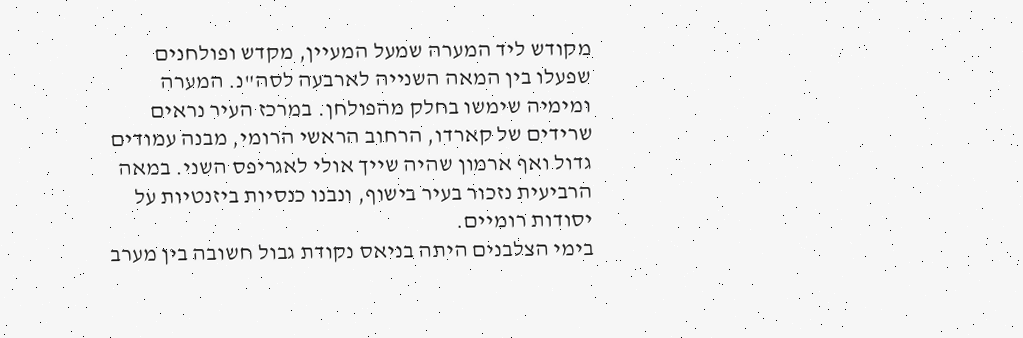מקודש ליד המערה שמעל המעיין, מקדש ופולחנים שפעלו בין המאה השנייה לארבעה לסה"נ. המערה ומימיה שימשו בחלק מהפולחן. במרכז העיר נראים שרידים של קארדו, הרחוב הראשי הרומי, מבנה עמודים גדול ואף ארמון שהיה שייך אולי לאגריפס השני. במאה הרביעית נזכור בעיר בישוף, ונבנו כנסיות ביזנטיות על יסודות רומיים.
בימי הצלבנים היתה בניאס נקודת גבול חשובה בין מערב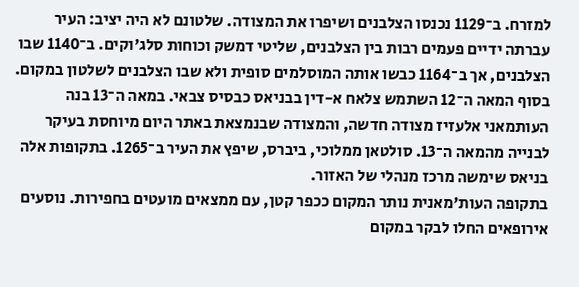למזרח. ב־1129 נכנסו הצלבנים ושיפרו את המצודה. שלטונם לא היה יציב: העיר עברתה ידיים פעמים רבות בין הצלבנים, שליטי דמשק וכוחות סלג'וקים. ב־1140 שבו הצלבנים, אך ב־1164 כבשו אותה המוסלמים סופית ולא שבו הצלבנים לשלטון במקום.
בסוף המאה ה־12 השתמש צלאח א-דין בבניאס כבסיס צבאי. במאה ה־13 בנה העותמאני אלעזיז מצודה חדשה, והמצודה שבנמצאת באתר היום מיוחסת בעיקר לבנייה מהמאה ה־13. סולטאן ממלוכי, ביברס, שיפץ את העיר ב־1265. בתקופות אלה בניאס שימשה מרכז מנהלי של האזור.
בתקופה העות'מאנית נותר המקום ככפר קטן, עם ממצאים מועטים בחפירות. נוסעים אירופאים החלו לבקר במקום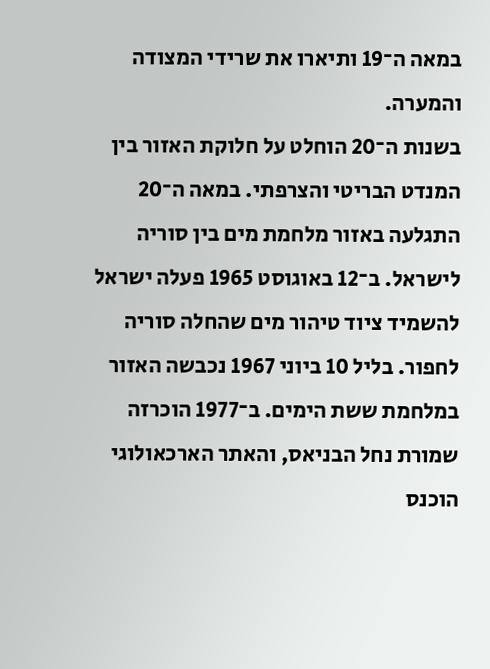במאה ה־19 ותיארו את שרידי המצודה והמערה.
בשנות ה־20 הוחלט על חלוקת האזור בין המנדט הבריטי והצרפתי. במאה ה־20 התגלעה באזור מלחמת מים בין סוריה לישראל. ב־12 באוגוסט 1965 פעלה ישראל להשמיד ציוד טיהור מים שהחלה סוריה לחפור. בליל 10 ביוני 1967 נכבשה האזור במלחמת ששת הימים. ב־1977 הוכרזה שמורת נחל הבניאס, והאתר הארכאולוגי הוכנס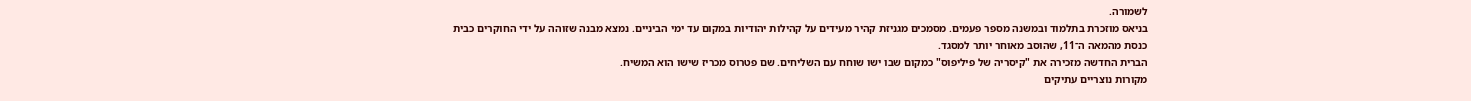לשמורה.
בניאס מוזכרת בתלמוד ובמשנה מספר פעמים. מסמכים מגניזת קהיר מעידים על קהילות יהודיות במקום עד ימי הביניים. נמצא מבנה שזוהה על ידי החוקרים כבית כנסת מהמאה ה־11, שהוסב מאוחר יותר למסגד.
הברית החדשה מזכירה את "קיסריה של פיליפוס" כמקום שבו ישו שוחח עם השליחים. שם פטרוס מכריז שישו הוא המשיח.
מקורות נוצריים עתיקים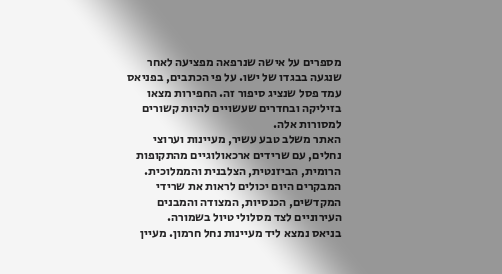מספרים על אישה שנרפאה מפציעה לאחר שנגעה בבגדו של ישו. על פי הכתבים, בפניאס עמד פסל שנציג סיפור זה. החפירות מצאו בזיליקה ובחדרים שעשויים להיות קשורים למסורות אלה.
האתר משלב טבע עשיר, מעיינות וערוצי נחלים, עם שרידים ארכאולוגיים מהתקופות הרומית, הביזנטית, הצלבנית והממלוכית. המבקרים היום יכולים לראות את שרידי המקדשים, הכנסיות, המצודה והמבנים העירוניים לצד מסלולי טיול בשמורה.
בניאס נמצא ליד מעיינות נחל חרמון. מעיין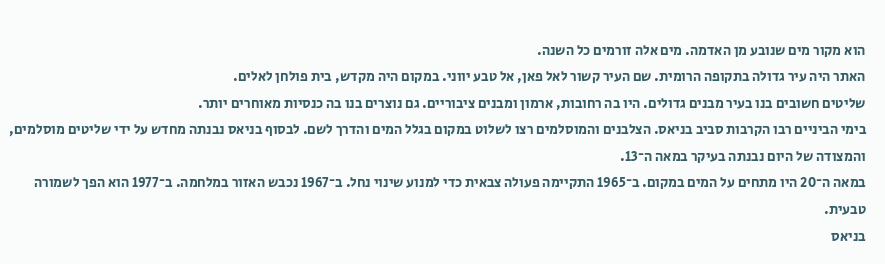הוא מקור מים שנובע מן האדמה. מים אלה זורמים כל השנה.
האתר היה עיר גדולה בתקופה הרומית. שם העיר קשור לאל פאן, אל טבע יווני. במקום היה מקדש, בית פולחן לאלים.
שליטים חשובים בנו בעיר מבנים גדולים. היו בה רחובות, ארמון ומבנים ציבוריים. גם נוצרים בנו בה כנסיות מאוחרים יותר.
בימי הביניים רבו הקרבות סביב בניאס. הצלבנים והמוסלמים רצו לשלוט במקום בגלל המים והדרך לשם. לבסוף בניאס נבנתה מחדש על ידי שליטים מוסלמים, והמצודה של היום נבנתה בעיקר במאה ה־13.
במאה ה־20 היו מתחים על המים במקום. ב־1965 התקיימה פעולה צבאית כדי למנוע שינוי נחל. ב־1967 נכבש האזור במלחמה. ב־1977 הוא הפך לשמורה טבעית.
בניאס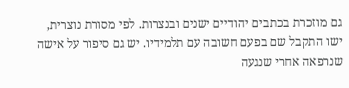גם מוזכרת בכתבים יהודיים ישנים ובנצרות. לפי מסורת נוצרית, ישו התקבל שם בפעם חשובה עם תלמידיו. יש גם סיפור על אישה שנרפאה אחרי שנגעה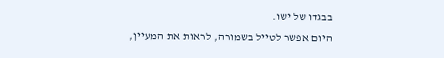בבגדו של ישו.
היום אפשר לטייל בשמורה, לראות את המעיין,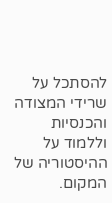להסתכל על שרידי המצודה והכנסיות וללמוד על ההיסטוריה של המקום.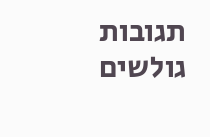תגובות גולשים